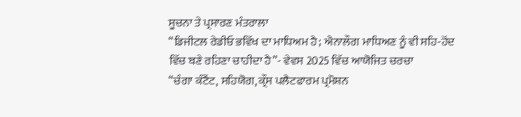ਸੂਚਨਾ ਤੇ ਪ੍ਰਸਾਰਣ ਮੰਤਰਾਲਾ
“ਡਿਜੀਟਲ ਰੇਡੀਓ ਭਵਿੱਖ ਦਾ ਮਾਧਿਅਮ ਹੈ; ਐਨਾਲੌਗ ਮਾਧਿਅਣ ਨੂੰ ਵੀ ਸਹਿ-ਹੋਂਦ ਵਿੱਚ ਬਣੇ ਰਹਿਣਾ ਚਾਹੀਦਾ ਹੈ”- ਵੇਵਸ 2025 ਵਿੱਚ ਆਯੋਜਿਤ ਚਰਚਾ
“ਚੰਗਾ ਕੰਟੈਂਟ, ਸਹਿਯੋਗ, ਕ੍ਰੌਸ ਪਲੈਟਫਾਰਮ ਪ੍ਰਮੋਸ਼ਨ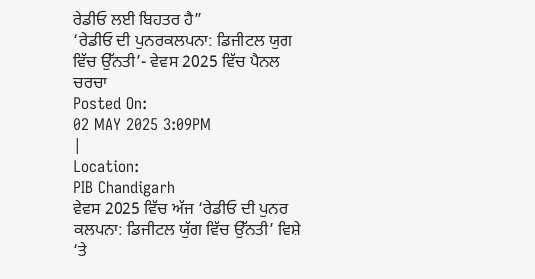ਰੇਡੀਓ ਲਈ ਬਿਹਤਰ ਹੈ”
‘ਰੇਡੀਓ ਦੀ ਪੁਨਰਕਲਪਨਾ: ਡਿਜੀਟਲ ਯੁਗ ਵਿੱਚ ਉੱਨਤੀ’- ਵੇਵਸ 2025 ਵਿੱਚ ਪੈਨਲ ਚਰਚਾ
Posted On:
02 MAY 2025 3:09PM
|
Location:
PIB Chandigarh
ਵੇਵਸ 2025 ਵਿੱਚ ਅੱਜ ‘ਰੇਡੀਓ ਦੀ ਪੁਨਰ ਕਲਪਨਾ: ਡਿਜੀਟਲ ਯੁੱਗ ਵਿੱਚ ਉੱਨਤੀ’ ਵਿਸ਼ੇ ‘ਤੇ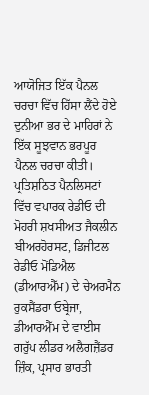ਆਯੋਜਿਤ ਇੱਕ ਪੈਨਲ ਚਰਚਾ ਵਿੱਚ ਹਿੱਸਾ ਲੈਂਦੇ ਹੋਏ ਦੁਨੀਆ ਭਰ ਦੇ ਮਾਹਿਰਾਂ ਨੇ ਇੱਕ ਸੂਝਵਾਨ ਭਰਪੂਰ ਪੈਨਲ ਚਰਚਾ ਕੀਤੀ।
ਪ੍ਰਤਿਸ਼ਠਿਤ ਪੈਨਲਿਸਟਾਂ ਵਿੱਚ ਵਪਾਰਕ ਰੇਡੀਓ ਦੀ ਮੋਹਰੀ ਸ਼ਖਸੀਅਤ ਜੈਕਲੀਨ ਬੀਅਰਹੋਰਸਟ, ਡਿਜੀਟਲ ਰੇਡੀਓ ਮੋਂਡਿਐਲ (ਡੀਆਰਐੱਮ) ਦੇ ਚੇਅਰਮੈਨ ਰੁਕਸੈਂਡਰਾ ਓਬ੍ਰੇਜਾ, ਡੀਆਰਐੱਮ ਦੇ ਵਾਈਸ ਗਰੁੱਪ ਲੀਡਰ ਅਲੈਗਜ਼ੈਂਡਰ ਜ਼ਿੰਕ, ਪ੍ਰਸਾਰ ਭਾਰਤੀ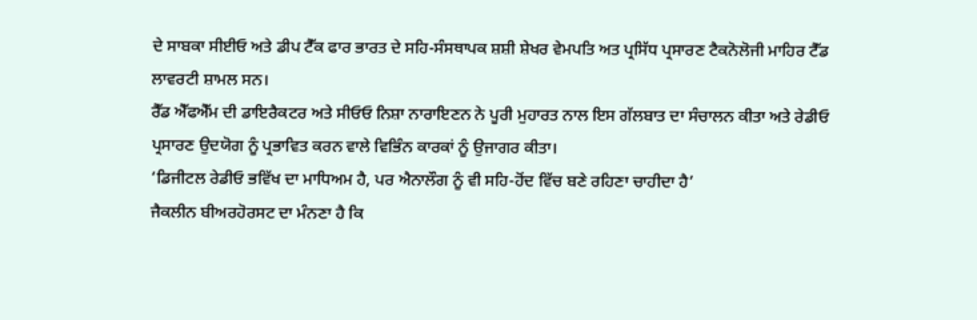ਦੇ ਸਾਬਕਾ ਸੀਈਓ ਅਤੇ ਡੀਪ ਟੈੱਕ ਫਾਰ ਭਾਰਤ ਦੇ ਸਹਿ-ਸੰਸਥਾਪਕ ਸ਼ਸ਼ੀ ਸ਼ੇਖਰ ਵੇਮਪਤਿ ਅਤ ਪ੍ਰਸਿੱਧ ਪ੍ਰਸਾਰਣ ਟੈਕਨੋਲੋਜੀ ਮਾਹਿਰ ਟੈੱਡ ਲਾਵਰਟੀ ਸ਼ਾਮਲ ਸਨ।
ਰੈੱਡ ਐੱਫਐੱਮ ਦੀ ਡਾਇਰੈਕਟਰ ਅਤੇ ਸੀਓਓ ਨਿਸ਼ਾ ਨਾਰਾਇਣਨ ਨੇ ਪੂਰੀ ਮੁਹਾਰਤ ਨਾਲ ਇਸ ਗੱਲਬਾਤ ਦਾ ਸੰਚਾਲਨ ਕੀਤਾ ਅਤੇ ਰੇਡੀਓ ਪ੍ਰਸਾਰਣ ਉਦਯੋਗ ਨੂੰ ਪ੍ਰਭਾਵਿਤ ਕਰਨ ਵਾਲੇ ਵਿਭਿੰਨ ਕਾਰਕਾਂ ਨੂੰ ਉਜਾਗਰ ਕੀਤਾ।
‘ਡਿਜੀਟਲ ਰੇਡੀਓ ਭਵਿੱਖ ਦਾ ਮਾਧਿਅਮ ਹੈ, ਪਰ ਐਨਾਲੌਗ ਨੂੰ ਵੀ ਸਹਿ-ਹੋਂਦ ਵਿੱਚ ਬਣੇ ਰਹਿਣਾ ਚਾਹੀਦਾ ਹੈ’
ਜੈਕਲੀਨ ਬੀਅਰਹੋਰਸਟ ਦਾ ਮੰਨਣਾ ਹੈ ਕਿ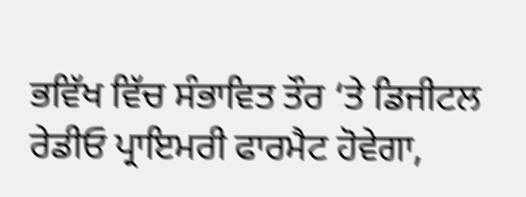ਭਵਿੱਖ ਵਿੱਚ ਸੰਭਾਵਿਤ ਤੌਰ ‘ਤੇ ਡਿਜੀਟਲ ਰੇਡੀਓ ਪ੍ਰਾਇਮਰੀ ਫਾਰਮੈਟ ਹੋਵੇਗਾ,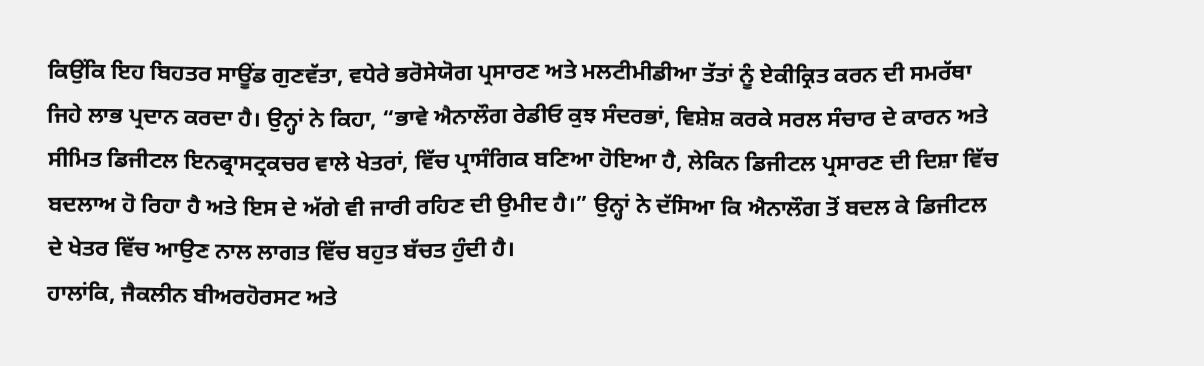ਕਿਉਂਕਿ ਇਹ ਬਿਹਤਰ ਸਾਊਂਡ ਗੁਣਵੱਤਾ, ਵਧੇਰੇ ਭਰੋਸੇਯੋਗ ਪ੍ਰਸਾਰਣ ਅਤੇ ਮਲਟੀਮੀਡੀਆ ਤੱਤਾਂ ਨੂੰ ਏਕੀਕ੍ਰਿਤ ਕਰਨ ਦੀ ਸਮਰੱਥਾ ਜਿਹੇ ਲਾਭ ਪ੍ਰਦਾਨ ਕਰਦਾ ਹੈ। ਉਨ੍ਹਾਂ ਨੇ ਕਿਹਾ, “ਭਾਵੇ ਐਨਾਲੌਗ ਰੇਡੀਓ ਕੁਝ ਸੰਦਰਭਾਂ, ਵਿਸ਼ੇਸ਼ ਕਰਕੇ ਸਰਲ ਸੰਚਾਰ ਦੇ ਕਾਰਨ ਅਤੇ ਸੀਮਿਤ ਡਿਜੀਟਲ ਇਨਫ੍ਰਾਸਟ੍ਰਕਚਰ ਵਾਲੇ ਖੇਤਰਾਂ, ਵਿੱਚ ਪ੍ਰਾਸੰਗਿਕ ਬਣਿਆ ਹੋਇਆ ਹੈ, ਲੇਕਿਨ ਡਿਜੀਟਲ ਪ੍ਰਸਾਰਣ ਦੀ ਦਿਸ਼ਾ ਵਿੱਚ ਬਦਲਾਅ ਹੋ ਰਿਹਾ ਹੈ ਅਤੇ ਇਸ ਦੇ ਅੱਗੇ ਵੀ ਜਾਰੀ ਰਹਿਣ ਦੀ ਉਮੀਦ ਹੈ।” ਉਨ੍ਹਾਂ ਨੇ ਦੱਸਿਆ ਕਿ ਐਨਾਲੌਗ ਤੋਂ ਬਦਲ ਕੇ ਡਿਜੀਟਲ ਦੇ ਖੇਤਰ ਵਿੱਚ ਆਉਣ ਨਾਲ ਲਾਗਤ ਵਿੱਚ ਬਹੁਤ ਬੱਚਤ ਹੁੰਦੀ ਹੈ।
ਹਾਲਾਂਕਿ, ਜੈਕਲੀਨ ਬੀਅਰਹੋਰਸਟ ਅਤੇ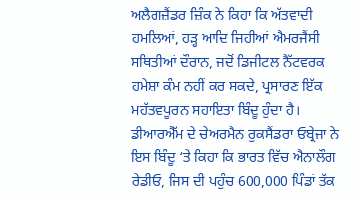ਅਲੈਗਜ਼ੈਂਡਰ ਜ਼ਿੰਕ ਨੇ ਕਿਹਾ ਕਿ ਅੱਤਵਾਦੀ ਹਮਲਿਆਂ, ਹੜ੍ਹ ਆਦਿ ਜਿਹੀਆਂ ਐਮਰਜੈਂਸੀ ਸਥਿਤੀਆਂ ਦੌਰਾਨ, ਜਦੋਂ ਡਿਜੀਟਲ ਨੈੱਟਵਰਕ ਹਮੇਸ਼ਾ ਕੰਮ ਨਹੀਂ ਕਰ ਸਕਦੇ, ਪ੍ਰਸਾਰਣ ਇੱਕ ਮਹੱਤਵਪੂਰਨ ਸਹਾਇਤਾ ਬਿੰਦੂ ਹੁੰਦਾ ਹੈ। ਡੀਆਰਐੱਮ ਦੇ ਚੇਅਰਮੈਨ ਰੁਕਸੈਂਡਰਾ ਓਬ੍ਰੇਜਾ ਨੇ ਇਸ ਬਿੰਦੂ ‘ਤੇ ਕਿਹਾ ਕਿ ਭਾਰਤ ਵਿੱਚ ਐਨਾਲੌਗ ਰੇਡੀਓ, ਜਿਸ ਦੀ ਪਹੁੰਚ 600,000 ਪਿੰਡਾਂ ਤੱਕ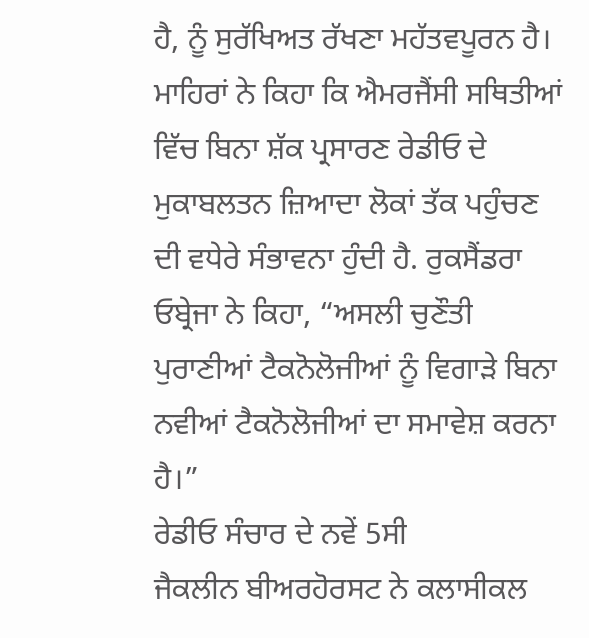ਹੈ, ਨੂੰ ਸੁਰੱਖਿਅਤ ਰੱਖਣਾ ਮਹੱਤਵਪੂਰਨ ਹੈ। ਮਾਹਿਰਾਂ ਨੇ ਕਿਹਾ ਕਿ ਐਮਰਜੈਂਸੀ ਸਥਿਤੀਆਂ ਵਿੱਚ ਬਿਨਾ ਸ਼ੱਕ ਪ੍ਰਸਾਰਣ ਰੇਡੀਓ ਦੇ ਮੁਕਾਬਲਤਨ ਜ਼ਿਆਦਾ ਲੋਕਾਂ ਤੱਕ ਪਹੁੰਚਣ ਦੀ ਵਧੇਰੇ ਸੰਭਾਵਨਾ ਹੁੰਦੀ ਹੈ. ਰੁਕਸੈਂਡਰਾ ਓਬ੍ਰੇਜਾ ਨੇ ਕਿਹਾ, “ਅਸਲੀ ਚੁਣੌਤੀ ਪੁਰਾਣੀਆਂ ਟੈਕਨੋਲੋਜੀਆਂ ਨੂੰ ਵਿਗਾੜੇ ਬਿਨਾ ਨਵੀਆਂ ਟੈਕਨੋਲੋਜੀਆਂ ਦਾ ਸਮਾਵੇਸ਼ ਕਰਨਾ ਹੈ।”
ਰੇਡੀਓ ਸੰਚਾਰ ਦੇ ਨਵੇਂ 5ਸੀ
ਜੈਕਲੀਨ ਬੀਅਰਹੋਰਸਟ ਨੇ ਕਲਾਸੀਕਲ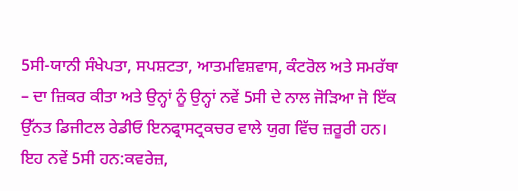5ਸੀ-ਯਾਨੀ ਸੰਖੇਪਤਾ, ਸਪਸ਼ਟਤਾ, ਆਤਮਵਿਸ਼ਵਾਸ, ਕੰਟਰੋਲ ਅਤੇ ਸਮਰੱਥਾ – ਦਾ ਜ਼ਿਕਰ ਕੀਤਾ ਅਤੇ ਉਨ੍ਹਾਂ ਨੂੰ ਉਨ੍ਹਾਂ ਨਵੇਂ 5ਸੀ ਦੇ ਨਾਲ ਜੋੜਿਆ ਜੋ ਇੱਕ ਉੱਨਤ ਡਿਜੀਟਲ ਰੇਡੀਓ ਇਨਫ੍ਰਾਸਟ੍ਰਕਚਰ ਵਾਲੇ ਯੁਗ ਵਿੱਚ ਜ਼ਰੂਰੀ ਹਨ। ਇਹ ਨਵੇਂ 5ਸੀ ਹਨ:ਕਵਰੇਜ਼,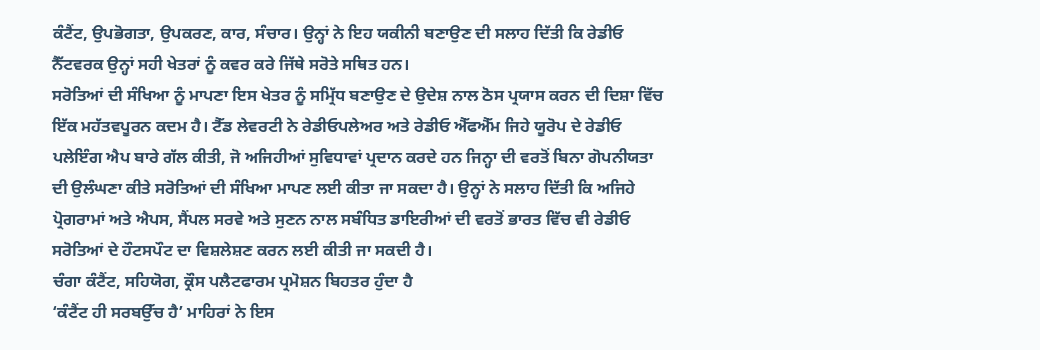ਕੰਟੈਂਟ, ਉਪਭੋਗਤਾ, ਉਪਕਰਣ, ਕਾਰ, ਸੰਚਾਰ। ਉਨ੍ਹਾਂ ਨੇ ਇਹ ਯਕੀਨੀ ਬਣਾਉਣ ਦੀ ਸਲਾਹ ਦਿੱਤੀ ਕਿ ਰੇਡੀਓ ਨੈੱਟਵਰਕ ਉਨ੍ਹਾਂ ਸਹੀ ਖੇਤਰਾਂ ਨੂੰ ਕਵਰ ਕਰੇ ਜਿੱਥੇ ਸਰੋਤੇ ਸਥਿਤ ਹਨ।
ਸਰੋਤਿਆਂ ਦੀ ਸੰਖਿਆ ਨੂੰ ਮਾਪਣਾ ਇਸ ਖੇਤਰ ਨੂੰ ਸਮ੍ਰਿੱਧ ਬਣਾਉਣ ਦੇ ਉਦੇਸ਼ ਨਾਲ ਠੋਸ ਪ੍ਰਯਾਸ ਕਰਨ ਦੀ ਦਿਸ਼ਾ ਵਿੱਚ ਇੱਕ ਮਹੱਤਵਪੂਰਨ ਕਦਮ ਹੈ। ਟੈੱਡ ਲੇਵਰਟੀ ਨੇ ਰੇਡੀਓਪਲੇਅਰ ਅਤੇ ਰੇਡੀਓ ਐੱਫਐੱਮ ਜਿਹੇ ਯੂਰੋਪ ਦੇ ਰੇਡੀਓ ਪਲੇਇੰਗ ਐਪ ਬਾਰੇ ਗੱਲ ਕੀਤੀ, ਜੋ ਅਜਿਹੀਆਂ ਸੁਵਿਧਾਵਾਂ ਪ੍ਰਦਾਨ ਕਰਦੇ ਹਨ ਜਿਨ੍ਹਾ ਦੀ ਵਰਤੋਂ ਬਿਨਾ ਗੋਪਨੀਯਤਾ ਦੀ ਉਲੰਘਣਾ ਕੀਤੇ ਸਰੋਤਿਆਂ ਦੀ ਸੰਖਿਆ ਮਾਪਣ ਲਈ ਕੀਤਾ ਜਾ ਸਕਦਾ ਹੈ। ਉਨ੍ਹਾਂ ਨੇ ਸਲਾਹ ਦਿੱਤੀ ਕਿ ਅਜਿਹੇ ਪ੍ਰੋਗਰਾਮਾਂ ਅਤੇ ਐਪਸ, ਸੈਂਪਲ ਸਰਵੇ ਅਤੇ ਸੁਣਨ ਨਾਲ ਸਬੰਧਿਤ ਡਾਇਰੀਆਂ ਦੀ ਵਰਤੋਂ ਭਾਰਤ ਵਿੱਚ ਵੀ ਰੇਡੀਓ ਸਰੋਤਿਆਂ ਦੇ ਹੌਟਸਪੌਟ ਦਾ ਵਿਸ਼ਲੇਸ਼ਣ ਕਰਨ ਲਈ ਕੀਤੀ ਜਾ ਸਕਦੀ ਹੈ।
ਚੰਗਾ ਕੰਟੈਂਟ, ਸਹਿਯੋਗ, ਕ੍ਰੌਸ ਪਲੈਟਫਾਰਮ ਪ੍ਰਮੋਸ਼ਨ ਬਿਹਤਰ ਹੁੰਦਾ ਹੈ
‘ਕੰਟੈਂਟ ਹੀ ਸਰਬਉੱਚ ਹੈ’ ਮਾਹਿਰਾਂ ਨੇ ਇਸ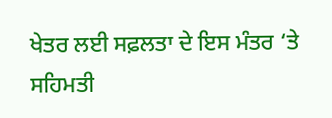ਖੇਤਰ ਲਈ ਸਫ਼ਲਤਾ ਦੇ ਇਸ ਮੰਤਰ ‘ਤੇ ਸਹਿਮਤੀ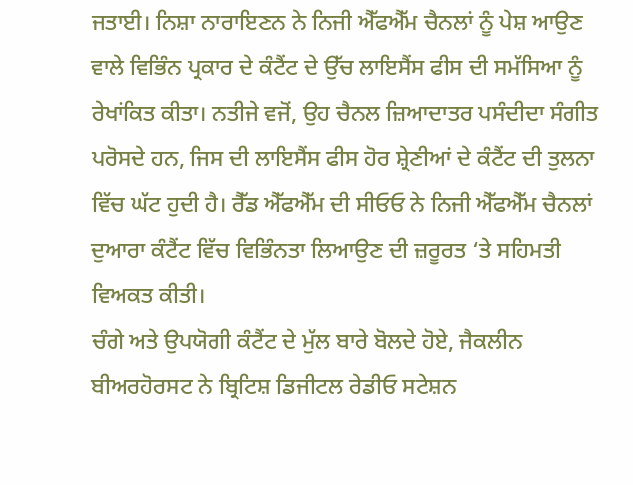ਜਤਾਈ। ਨਿਸ਼ਾ ਨਾਰਾਇਣਨ ਨੇ ਨਿਜੀ ਐੱਫਐੱਮ ਚੈਨਲਾਂ ਨੂੰ ਪੇਸ਼ ਆਉਣ ਵਾਲੇ ਵਿਭਿੰਨ ਪ੍ਰਕਾਰ ਦੇ ਕੰਟੈਂਟ ਦੇ ਉੱਚ ਲਾਇਸੈਂਸ ਫੀਸ ਦੀ ਸਮੱਸਿਆ ਨੂੰ ਰੇਖਾਂਕਿਤ ਕੀਤਾ। ਨਤੀਜੇ ਵਜੋਂ, ਉਹ ਚੈਨਲ ਜ਼ਿਆਦਾਤਰ ਪਸੰਦੀਦਾ ਸੰਗੀਤ ਪਰੋਸਦੇ ਹਨ, ਜਿਸ ਦੀ ਲਾਇਸੈਂਸ ਫੀਸ ਹੋਰ ਸ਼੍ਰੇਣੀਆਂ ਦੇ ਕੰਟੈਂਟ ਦੀ ਤੁਲਨਾ ਵਿੱਚ ਘੱਟ ਹੁਦੀ ਹੈ। ਰੈੱਡ ਐੱਫਐੱਮ ਦੀ ਸੀਓਓ ਨੇ ਨਿਜੀ ਐੱਫਐੱਮ ਚੈਨਲਾਂ ਦੁਆਰਾ ਕੰਟੈਂਟ ਵਿੱਚ ਵਿਭਿੰਨਤਾ ਲਿਆਉਣ ਦੀ ਜ਼ਰੂਰਤ ‘ਤੇ ਸਹਿਮਤੀ ਵਿਅਕਤ ਕੀਤੀ।
ਚੰਗੇ ਅਤੇ ਉਪਯੋਗੀ ਕੰਟੈਂਟ ਦੇ ਮੁੱਲ ਬਾਰੇ ਬੋਲਦੇ ਹੋਏ, ਜੈਕਲੀਨ ਬੀਅਰਹੋਰਸਟ ਨੇ ਬ੍ਰਿਟਿਸ਼ ਡਿਜੀਟਲ ਰੇਡੀਓ ਸਟੇਸ਼ਨ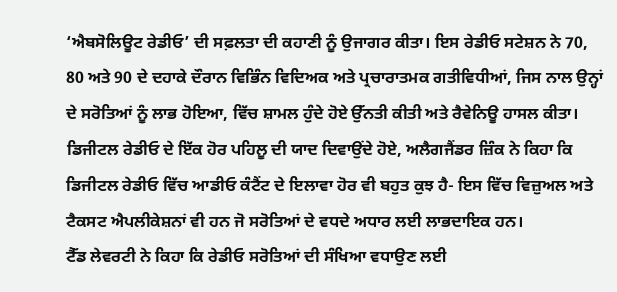‘ਐਬਸੋਲਿਊਟ ਰੇਡੀਓ’ ਦੀ ਸਫ਼ਲਤਾ ਦੀ ਕਹਾਣੀ ਨੂੰ ਉਜਾਗਰ ਕੀਤਾ। ਇਸ ਰੇਡੀਓ ਸਟੇਸ਼ਨ ਨੇ 70, 80 ਅਤੇ 90 ਦੇ ਦਹਾਕੇ ਦੌਰਾਨ ਵਿਭਿੰਨ ਵਿਦਿਅਕ ਅਤੇ ਪ੍ਰਚਾਰਾਤਮਕ ਗਤੀਵਿਧੀਆਂ, ਜਿਸ ਨਾਲ ਉਨ੍ਹਾਂ ਦੇ ਸਰੋਤਿਆਂ ਨੂੰ ਲਾਭ ਹੋਇਆ, ਵਿੱਚ ਸ਼ਾਮਲ ਹੁੰਦੇ ਹੋਏ ਉੱਨਤੀ ਕੀਤੀ ਅਤੇ ਰੈਵੇਨਿਊ ਹਾਸਲ ਕੀਤਾ।
ਡਿਜੀਟਲ ਰੇਡੀਓ ਦੇ ਇੱਕ ਹੋਰ ਪਹਿਲੂ ਦੀ ਯਾਦ ਦਿਵਾਉਂਦੇ ਹੋਏ, ਅਲੈਗਜੈਂਡਰ ਜ਼ਿੰਕ ਨੇ ਕਿਹਾ ਕਿ ਡਿਜੀਟਲ ਰੇਡੀਓ ਵਿੱਚ ਆਡੀਓ ਕੰਟੈਂਟ ਦੇ ਇਲਾਵਾ ਹੋਰ ਵੀ ਬਹੁਤ ਕੁਝ ਹੈ- ਇਸ ਵਿੱਚ ਵਿਜ਼ੁਅਲ ਅਤੇ ਟੈਕਸਟ ਐਪਲੀਕੇਸ਼ਨਾਂ ਵੀ ਹਨ ਜੋ ਸਰੋਤਿਆਂ ਦੇ ਵਧਦੇ ਅਧਾਰ ਲਈ ਲਾਭਦਾਇਕ ਹਨ।
ਟੈੱਡ ਲੇਵਰਟੀ ਨੇ ਕਿਹਾ ਕਿ ਰੇਡੀਓ ਸਰੋਤਿਆਂ ਦੀ ਸੰਖਿਆ ਵਧਾਉਣ ਲਈ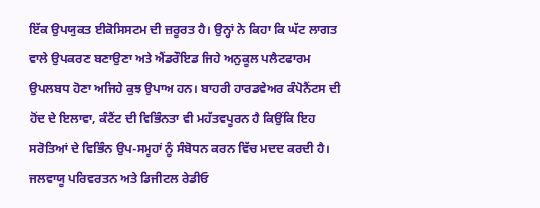ਇੱਕ ਉਪਯੁਕਤ ਈਕੋਸਿਸਟਮ ਦੀ ਜ਼ਰੂਰਤ ਹੈ। ਉਨ੍ਹਾਂ ਨੇ ਕਿਹਾ ਕਿ ਘੱਟ ਲਾਗਤ ਵਾਲੇ ਉਪਕਰਣ ਬਣਾਉਣਾ ਅਤੇ ਐਂਡਰੌਇਡ ਜਿਹੇ ਅਨੁਕੂਲ ਪਲੈਟਫਾਰਮ ਉਪਲਬਧ ਹੋਣਾ ਅਜਿਹੇ ਕੁਝ ਉਪਾਅ ਹਨ। ਬਾਹਰੀ ਹਾਰਡਵੇਅਰ ਕੰਪੋਨੈਂਟਸ ਦੀ ਹੋਂਦ ਦੇ ਇਲਾਵਾ, ਕੰਟੈਂਟ ਦੀ ਵਿਭਿੰਨਤਾ ਵੀ ਮਹੱਤਵਪੂਰਨ ਹੈ ਕਿਉਂਕਿ ਇਹ ਸਰੋਤਿਆਂ ਦੇ ਵਿਭਿੰਨ ਉਪ-ਸਮੂਹਾਂ ਨੂੰ ਸੰਬੋਧਨ ਕਰਨ ਵਿੱਚ ਮਦਦ ਕਰਦੀ ਹੈ।
ਜਲਵਾਯੂ ਪਰਿਵਰਤਨ ਅਤੇ ਡਿਜੀਟਲ ਰੇਡੀਓ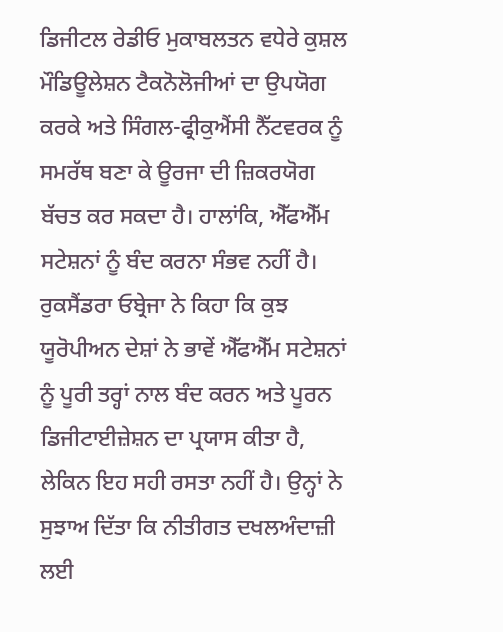ਡਿਜੀਟਲ ਰੇਡੀਓ ਮੁਕਾਬਲਤਨ ਵਧੇਰੇ ਕੁਸ਼ਲ ਮੌਡਿਊਲੇਸ਼ਨ ਟੈਕਨੋਲੋਜੀਆਂ ਦਾ ਉਪਯੋਗ ਕਰਕੇ ਅਤੇ ਸਿੰਗਲ-ਫ੍ਰੀਕੁਐਂਸੀ ਨੈੱਟਵਰਕ ਨੂੰ ਸਮਰੱਥ ਬਣਾ ਕੇ ਊਰਜਾ ਦੀ ਜ਼ਿਕਰਯੋਗ ਬੱਚਤ ਕਰ ਸਕਦਾ ਹੈ। ਹਾਲਾਂਕਿ, ਐੱਫਐੱਮ ਸਟੇਸ਼ਨਾਂ ਨੂੰ ਬੰਦ ਕਰਨਾ ਸੰਭਵ ਨਹੀਂ ਹੈ। ਰੁਕਸੈਂਡਰਾ ਓਬ੍ਰੇਜਾ ਨੇ ਕਿਹਾ ਕਿ ਕੁਝ ਯੂਰੋਪੀਅਨ ਦੇਸ਼ਾਂ ਨੇ ਭਾਵੇਂ ਐੱਫਐੱਮ ਸਟੇਸ਼ਨਾਂ ਨੂੰ ਪੂਰੀ ਤਰ੍ਹਾਂ ਨਾਲ ਬੰਦ ਕਰਨ ਅਤੇ ਪੂਰਨ ਡਿਜੀਟਾਈਜ਼ੇਸ਼ਨ ਦਾ ਪ੍ਰਯਾਸ ਕੀਤਾ ਹੈ, ਲੇਕਿਨ ਇਹ ਸਹੀ ਰਸਤਾ ਨਹੀਂ ਹੈ। ਉਨ੍ਹਾਂ ਨੇ ਸੁਝਾਅ ਦਿੱਤਾ ਕਿ ਨੀਤੀਗਤ ਦਖਲਅੰਦਾਜ਼ੀ ਲਈ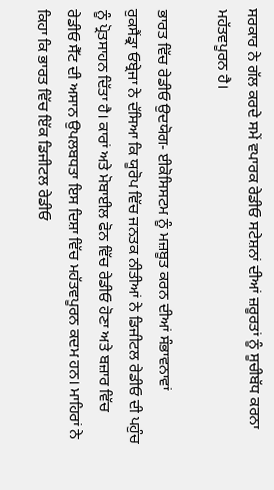ਸਰਕਾਰ ਨੇ ਗੱਲ ਕਰਦੇ ਸਮੇਂ ਵਪਾਰਕ ਰੇਡੀਓ ਸਟੇਸ਼ਨਾਂ ਦੀਆਂ ਜ਼ਰੂਰਤਾਂ ਨੂੰ ਸੂਚੀਬੱਧ ਕਰਨਾ ਮਹੱਤਵਪੂਰਨ ਹੈ।

ਭਾਰਤ ਵਿੱਚ ਰੇਡੀਓ ਉਦਯੋਗ- ਈਕੋਸਿਸਟਮ ਨੂੰ ਮਜ਼ਬੂਤ ਕਰਨ ਦੀਆਂ ਸੰਭਾਵਨਾਵਾਂ
ਰੁਕਸੈਂਡ੍ਰਾ ਓਬ੍ਰੇਜਾ ਨੇ ਦੱਸਿਆ ਕਿ ਯੂਰੋਪ ਵਿੱਚ ਜਨਤਕ ਨੀਤੀਆਂ ਨੇ ਡਿਜੀਟਲ ਰੇਡੀਓ ਦੀ ਪਹੁੰਚ ਨੂੰ ਪ੍ਰੋਤਸਾਹਨ ਦਿੱਤਾ ਹੈ। ਕਾਰਾਂ ਅਤੇ ਮੋਬਾਈਲ ਫੋਨ ਵਿੱਚ ਰੇਡੀਓ ਹੋਣਾ ਅਤੇ ਬਜ਼ਾਰ ਵਿੱਚ ਰੇਡੀਓ ਸੈੱਟ ਦੀ ਅਸਾਨ ਉਪਲਬਧਤਾ ਇਸ ਦਿਸ਼ਾ ਵਿੱਚ ਮਹੱਤਵਪੂਰਨ ਕਦਮ ਹਨ। ਮਾਹਿਰਾਂ ਨੇ ਕਿਹਾ ਕਿ ਭਾਰਤ ਵਿੱਚ ਇੱਕ ਡਿਜੀਟਲ ਰੇਡੀਓ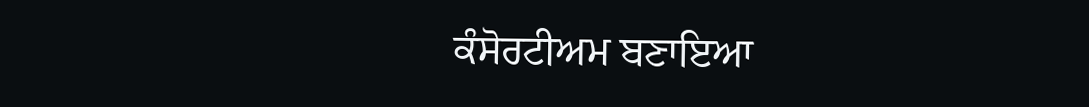ਕੰਸੋਰਟੀਅਮ ਬਣਾਇਆ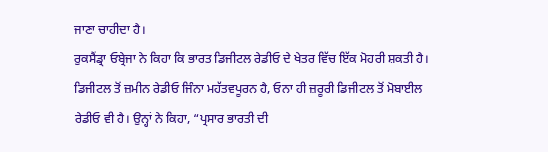ਜਾਣਾ ਚਾਹੀਦਾ ਹੈ।
ਰੁਕਸੈਂਡ੍ਰਾ ਓਬ੍ਰੇਜਾ ਨੇ ਕਿਹਾ ਕਿ ਭਾਰਤ ਡਿਜੀਟਲ ਰੇਡੀਓ ਦੇ ਖੇਤਰ ਵਿੱਚ ਇੱਕ ਮੋਹਰੀ ਸ਼ਕਤੀ ਹੈ। ਡਿਜੀਟਲ ਤੋਂ ਜ਼ਮੀਨ ਰੇਡੀਓ ਜਿੰਨਾ ਮਹੱਤਵਪੂਰਨ ਹੈ, ਓਨਾ ਹੀ ਜ਼ਰੂਰੀ ਡਿਜੀਟਲ ਤੋਂ ਮੋਬਾਈਲ ਰੇਡੀਓ ਵੀ ਹੈ। ਉਨ੍ਹਾਂ ਨੇ ਕਿਹਾ, “ਪ੍ਰਸਾਰ ਭਾਰਤੀ ਦੀ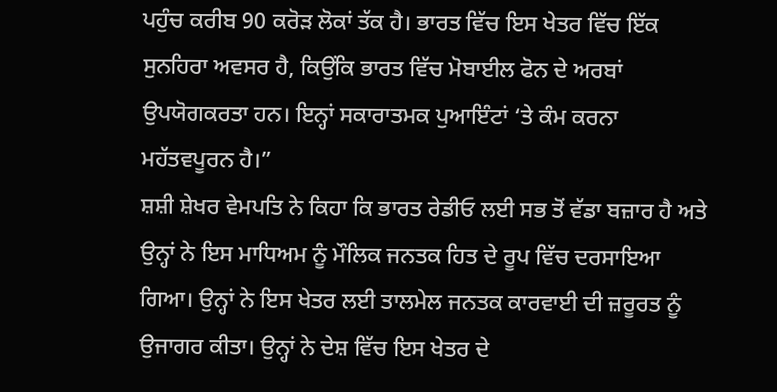ਪਹੁੰਚ ਕਰੀਬ 90 ਕਰੋੜ ਲੋਕਾਂ ਤੱਕ ਹੈ। ਭਾਰਤ ਵਿੱਚ ਇਸ ਖੇਤਰ ਵਿੱਚ ਇੱਕ ਸੁਨਹਿਰਾ ਅਵਸਰ ਹੈ, ਕਿਉਂਕਿ ਭਾਰਤ ਵਿੱਚ ਮੋਬਾਈਲ ਫੋਨ ਦੇ ਅਰਬਾਂ ਉਪਯੋਗਕਰਤਾ ਹਨ। ਇਨ੍ਹਾਂ ਸਕਾਰਾਤਮਕ ਪੁਆਇੰਟਾਂ ‘ਤੇ ਕੰਮ ਕਰਨਾ ਮਹੱਤਵਪੂਰਨ ਹੈ।”
ਸ਼ਸ਼ੀ ਸ਼ੇਖਰ ਵੇਮਪਤਿ ਨੇ ਕਿਹਾ ਕਿ ਭਾਰਤ ਰੇਡੀਓ ਲਈ ਸਭ ਤੋਂ ਵੱਡਾ ਬਜ਼ਾਰ ਹੈ ਅਤੇ ਉਨ੍ਹਾਂ ਨੇ ਇਸ ਮਾਧਿਅਮ ਨੂੰ ਮੌਲਿਕ ਜਨਤਕ ਹਿਤ ਦੇ ਰੂਪ ਵਿੱਚ ਦਰਸਾਇਆ ਗਿਆ। ਉਨ੍ਹਾਂ ਨੇ ਇਸ ਖੇਤਰ ਲਈ ਤਾਲਮੇਲ ਜਨਤਕ ਕਾਰਵਾਈ ਦੀ ਜ਼ਰੂਰਤ ਨੂੰ ਉਜਾਗਰ ਕੀਤਾ। ਉਨ੍ਹਾਂ ਨੇ ਦੇਸ਼ ਵਿੱਚ ਇਸ ਖੇਤਰ ਦੇ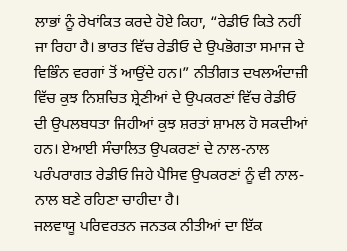ਲਾਭਾਂ ਨੂੰ ਰੇਖਾਂਕਿਤ ਕਰਦੇ ਹੋਏ ਕਿਹਾ, “ਰੇਡੀਓ ਕਿਤੇ ਨਹੀਂ ਜਾ ਰਿਹਾ ਹੈ। ਭਾਰਤ ਵਿੱਚ ਰੇਡੀਓ ਦੇ ਉਪਭੋਗਤਾ ਸਮਾਜ ਦੇ ਵਿਭਿੰਨ ਵਰਗਾਂ ਤੋਂ ਆਉਂਦੇ ਹਨ।” ਨੀਤੀਗਤ ਦਖਲਅੰਦਾਜ਼ੀ ਵਿੱਚ ਕੁਝ ਨਿਸ਼ਚਿਤ ਸ਼੍ਰੇਣੀਆਂ ਦੇ ਉਪਕਰਣਾਂ ਵਿੱਚ ਰੇਡੀਓ ਦੀ ਉਪਲਬਧਤਾ ਜਿਹੀਆਂ ਕੁਝ ਸ਼ਰਤਾਂ ਸ਼ਾਮਲ ਹੋ ਸਕਦੀਆਂ ਹਨ। ਏਆਈ ਸੰਚਾਲਿਤ ਉਪਕਰਣਾਂ ਦੇ ਨਾਲ-ਨਾਲ ਪਰੰਪਰਾਗਤ ਰੇਡੀਓ ਜਿਹੇ ਪੈਸਿਵ ਉਪਕਰਣਾਂ ਨੂੰ ਵੀ ਨਾਲ-ਨਾਲ ਬਣੇ ਰਹਿਣਾ ਚਾਹੀਦਾ ਹੈ।
ਜਲਵਾਯੂ ਪਰਿਵਰਤਨ ਜਨਤਕ ਨੀਤੀਆਂ ਦਾ ਇੱਕ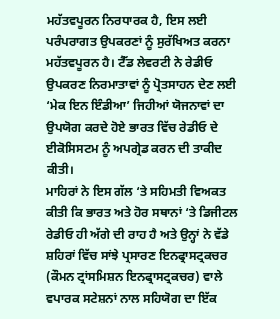ਮਹੱਤਵਪੂਰਨ ਨਿਰਧਾਰਕ ਹੈ, ਇਸ ਲਈ ਪਰੰਪਰਾਗਤ ਉਪਕਰਣਾਂ ਨੂੰ ਸੁਰੱਖਿਅਤ ਕਰਨਾ ਮਹੱਤਵਪੂਰਨ ਹੈ। ਟੈੱਡ ਲੇਵਰਟੀ ਨੇ ਰੇਡੀਓ ਉਪਕਰਣ ਨਿਰਮਾਤਾਵਾਂ ਨੂੰ ਪ੍ਰੋਤਸਾਹਨ ਦੇਣ ਲਈ ‘ਮੇਕ ਇਨ ਇੰਡੀਆ’ ਜਿਹੀਆਂ ਯੋਜਨਾਵਾਂ ਦਾ ਉਪਯੋਗ ਕਰਦੇ ਹੋਏ ਭਾਰਤ ਵਿੱਚ ਰੇਡੀਓ ਦੇ ਈਕੋਸਿਸਟਮ ਨੂੰ ਅਪਗ੍ਰੇਡ ਕਰਨ ਦੀ ਤਾਕੀਦ ਕੀਤੀ।
ਮਾਹਿਰਾਂ ਨੇ ਇਸ ਗੱਲ ‘ਤੇ ਸਹਿਮਤੀ ਵਿਅਕਤ ਕੀਤੀ ਕਿ ਭਾਰਤ ਅਤੇ ਹੋਰ ਸਥਾਨਾਂ ‘ਤੇ ਡਿਜੀਟਲ ਰੇਡੀਓ ਹੀ ਅੱਗੇ ਦੀ ਰਾਹ ਹੈ ਅਤੇ ਉਨ੍ਹਾਂ ਨੇ ਵੱਡੇ ਸ਼ਹਿਰਾਂ ਵਿੱਚ ਸਾਂਝੇ ਪ੍ਰਸਾਰਣ ਇਨਫ੍ਰਾਸਟ੍ਰਕਚਰ (ਕੌਮਨ ਟ੍ਰਾਂਸਮਿਸ਼ਨ ਇਨਫ੍ਰਾਸਟ੍ਰਕਚਰ) ਵਾਲੇ ਵਪਾਰਕ ਸਟੇਸ਼ਨਾਂ ਨਾਲ ਸਹਿਯੋਗ ਦਾ ਇੱਕ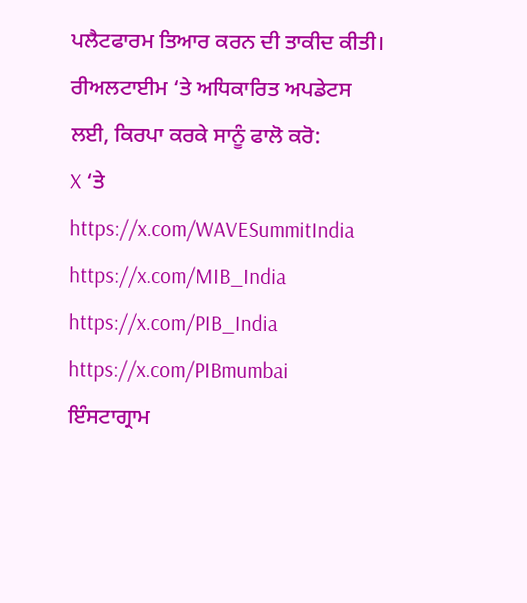ਪਲੈਟਫਾਰਮ ਤਿਆਰ ਕਰਨ ਦੀ ਤਾਕੀਦ ਕੀਤੀ।
ਰੀਅਲਟਾਈਮ ‘ਤੇ ਅਧਿਕਾਰਿਤ ਅਪਡੇਟਸ ਲਈ, ਕਿਰਪਾ ਕਰਕੇ ਸਾਨੂੰ ਫਾਲੋ ਕਰੋ:
X ‘ਤੇ
https://x.com/WAVESummitIndia
https://x.com/MIB_India
https://x.com/PIB_India
https://x.com/PIBmumbai
ਇੰਸਟਾਗ੍ਰਾਮ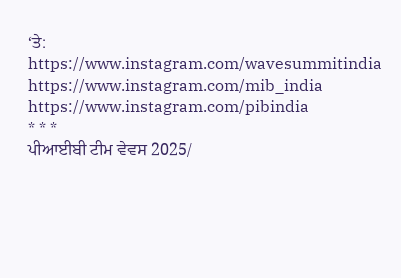‘ਤੇ:
https://www.instagram.com/wavesummitindia
https://www.instagram.com/mib_india
https://www.instagram.com/pibindia
* * *
ਪੀਆਈਬੀ ਟੀਮ ਵੇਵਸ 2025/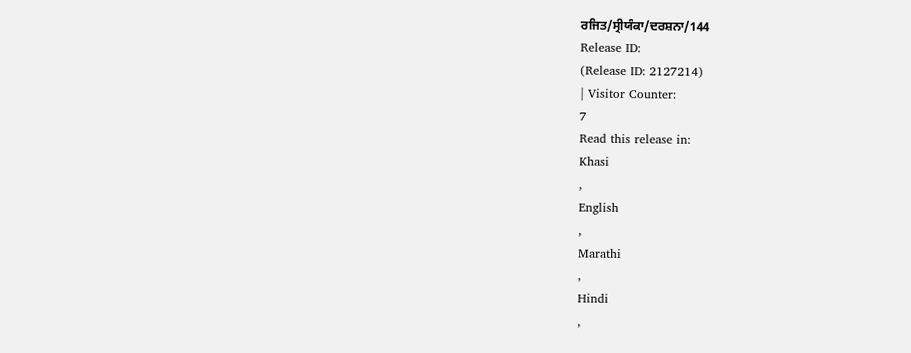ਰਜਿਤ/ਸ੍ਰੀਯੰਕਾ/ਦਰਸ਼ਨਾ/144
Release ID:
(Release ID: 2127214)
| Visitor Counter:
7
Read this release in:
Khasi
,
English
,
Marathi
,
Hindi
,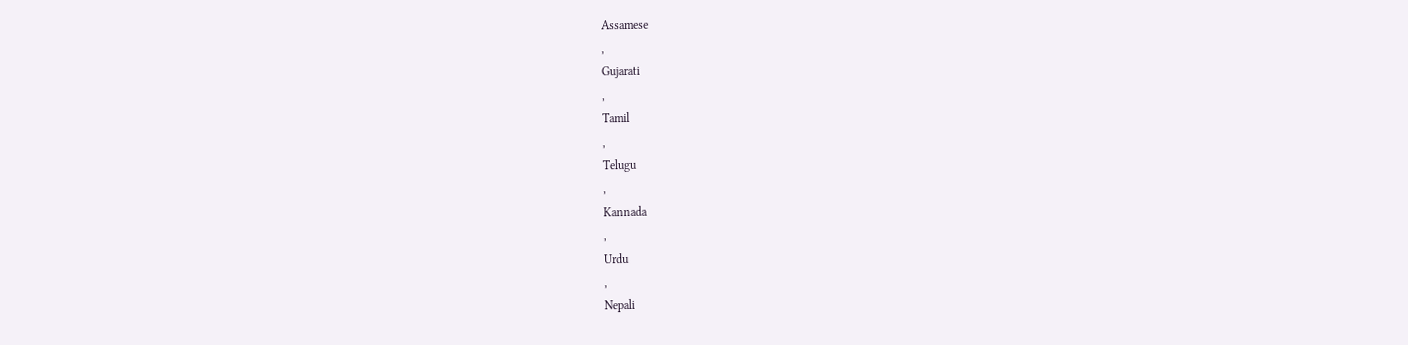Assamese
,
Gujarati
,
Tamil
,
Telugu
,
Kannada
,
Urdu
,
Nepali